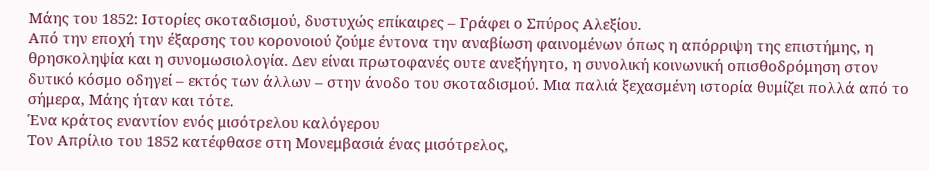Μάης του 1852: Ιστορίες σκοταδισμού, δυστυχώς επίκαιρες – Γράφει ο Σπύρος Αλεξίου.
Από την εποχή την έξαρσης του κορονοιού ζούμε έντονα την αναβίωση φαινομένων όπως η απόρριψη της επιστήμης, η θρησκοληψία και η συνομωσιολογία. Δεν είναι πρωτοφανές ουτε ανεξήγητο, η συνολική κοινωνική οπισθοδρόμηση στον δυτικό κόσμο οδηγεί – εκτός των άλλων – στην άνοδο του σκοταδισμού. Μια παλιά ξεχασμένη ιστορία θυμίζει πολλά από το σήμερα, Μάης ήταν και τότε.
Ένα κράτος εναντίον ενός μισότρελου καλόγερου
Τον Απρίλιο του 1852 κατέφθασε στη Μονεμβασιά ένας μισότρελος,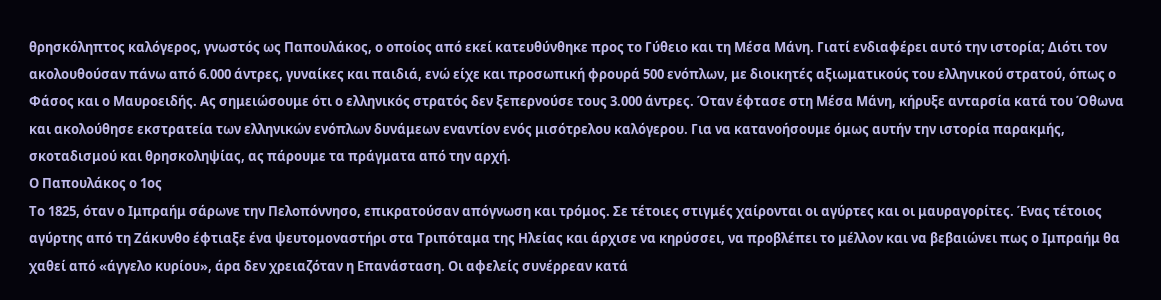θρησκόληπτος καλόγερος, γνωστός ως Παπουλάκος, ο οποίος από εκεί κατευθύνθηκε προς το Γύθειο και τη Μέσα Μάνη. Γιατί ενδιαφέρει αυτό την ιστορία; Διότι τον ακολουθούσαν πάνω από 6.000 άντρες, γυναίκες και παιδιά, ενώ είχε και προσωπική φρουρά 500 ενόπλων, με διοικητές αξιωματικούς του ελληνικού στρατού, όπως ο Φάσος και ο Μαυροειδής. Ας σημειώσουμε ότι ο ελληνικός στρατός δεν ξεπερνούσε τους 3.000 άντρες. Όταν έφτασε στη Μέσα Μάνη, κήρυξε ανταρσία κατά του Όθωνα και ακολούθησε εκστρατεία των ελληνικών ενόπλων δυνάμεων εναντίον ενός μισότρελου καλόγερου. Για να κατανοήσουμε όμως αυτήν την ιστορία παρακμής, σκοταδισμού και θρησκοληψίας, ας πάρουμε τα πράγματα από την αρχή.
Ο Παπουλάκος ο 1ος
Το 1825, όταν ο Ιμπραήμ σάρωνε την Πελοπόννησο, επικρατούσαν απόγνωση και τρόμος. Σε τέτοιες στιγμές χαίρονται οι αγύρτες και οι μαυραγορίτες. Ένας τέτοιος αγύρτης από τη Ζάκυνθο έφτιαξε ένα ψευτομοναστήρι στα Τριπόταμα της Ηλείας και άρχισε να κηρύσσει, να προβλέπει το μέλλον και να βεβαιώνει πως ο Ιμπραήμ θα χαθεί από «άγγελο κυρίου», άρα δεν χρειαζόταν η Επανάσταση. Οι αφελείς συνέρρεαν κατά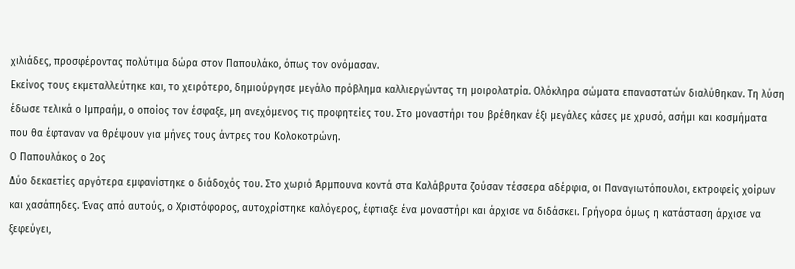χιλιάδες, προσφέροντας πολύτιμα δώρα στον Παπουλάκο, όπως τον ονόμασαν.
Εκείνος τους εκμεταλλεύτηκε και, το χειρότερο, δημιούργησε μεγάλο πρόβλημα καλλιεργώντας τη μοιρολατρία. Ολόκληρα σώματα επαναστατών διαλύθηκαν. Τη λύση έδωσε τελικά ο Ιμπραήμ, ο οποίος τον έσφαξε, μη ανεχόμενος τις προφητείες του. Στο μοναστήρι του βρέθηκαν έξι μεγάλες κάσες με χρυσό, ασήμι και κοσμήματα που θα έφταναν να θρέψουν για μήνες τους άντρες του Κολοκοτρώνη.
Ο Παπουλάκος ο 2ος
Δύο δεκαετίες αργότερα εμφανίστηκε ο διάδοχός του. Στο χωριό Άρμπουνα κοντά στα Καλάβρυτα ζούσαν τέσσερα αδέρφια, οι Παναγιωτόπουλοι, εκτροφείς χοίρων και χασάπηδες. Ένας από αυτούς, ο Χριστόφορος, αυτοχρίστηκε καλόγερος, έφτιαξε ένα μοναστήρι και άρχισε να διδάσκει. Γρήγορα όμως η κατάσταση άρχισε να ξεφεύγει,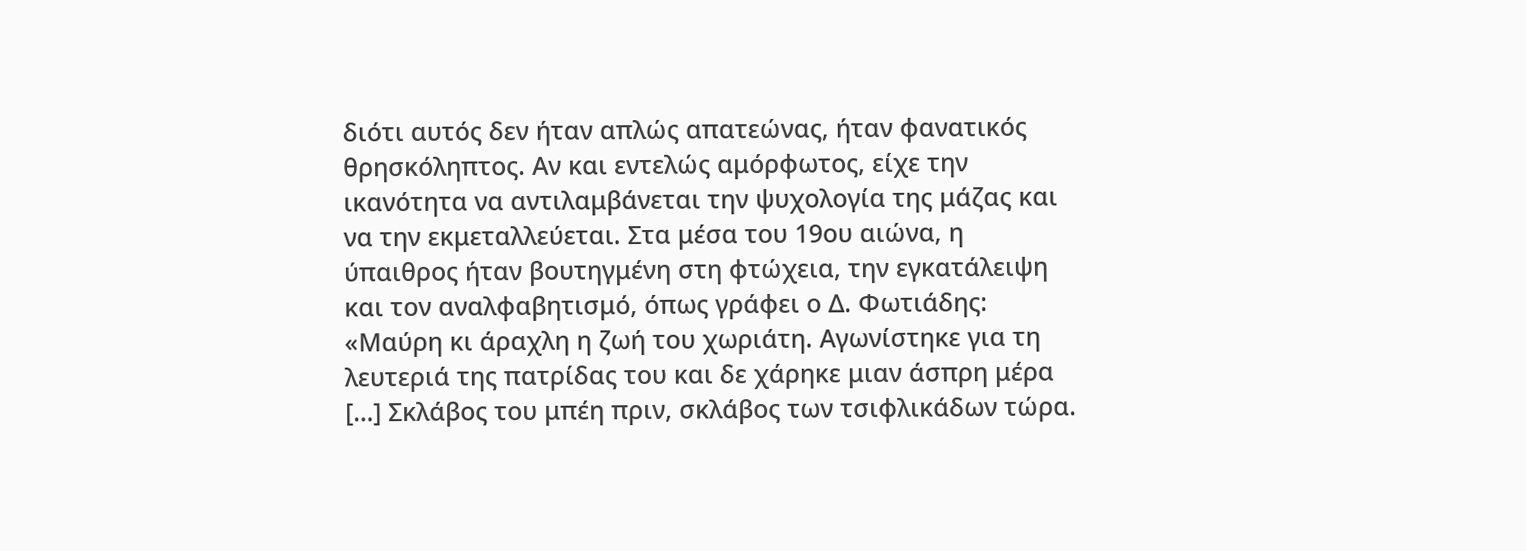διότι αυτός δεν ήταν απλώς απατεώνας, ήταν φανατικός θρησκόληπτος. Αν και εντελώς αμόρφωτος, είχε την ικανότητα να αντιλαμβάνεται την ψυχολογία της μάζας και να την εκμεταλλεύεται. Στα μέσα του 19ου αιώνα, η ύπαιθρος ήταν βουτηγμένη στη φτώχεια, την εγκατάλειψη και τον αναλφαβητισμό, όπως γράφει ο Δ. Φωτιάδης:
«Μαύρη κι άραχλη η ζωή του χωριάτη. Αγωνίστηκε για τη λευτεριά της πατρίδας του και δε χάρηκε μιαν άσπρη μέρα […] Σκλάβος του μπέη πριν, σκλάβος των τσιφλικάδων τώρα.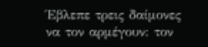Έβλεπε τρεις δαίμονες να τον αρμέγουν: τον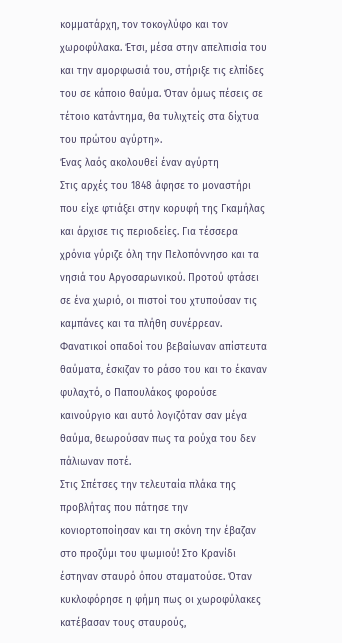κομματάρχη, τον τοκογλύφο και τον χωροφύλακα. Έτσι, μέσα στην απελπισία του και την αμορφωσιά του, στήριξε τις ελπίδες του σε κάποιο θαύμα. Όταν όμως πέσεις σε τέτοιο κατάντημα, θα τυλιχτείς στα δίχτυα του πρώτου αγύρτη».
Ένας λαός ακολουθεί έναν αγύρτη
Στις αρχές του 1848 άφησε το μοναστήρι που είχε φτιάξει στην κορυφή της Γκαμήλας και άρχισε τις περιοδείες. Για τέσσερα χρόνια γύριζε όλη την Πελοπόννησο και τα νησιά του Αργοσαρωνικού. Προτού φτάσει σε ένα χωριό, οι πιστοί του χτυπούσαν τις καμπάνες και τα πλήθη συνέρρεαν. Φανατικοί οπαδοί του βεβαίωναν απίστευτα θαύματα, έσκιζαν το ράσο του και το έκαναν φυλαχτό, ο Παπουλάκος φορούσε καινούργιο και αυτό λογιζόταν σαν μέγα θαύμα, θεωρούσαν πως τα ρούχα του δεν πάλιωναν ποτέ.
Στις Σπέτσες την τελευταία πλάκα της προβλήτας που πάτησε την κονιορτοποίησαν και τη σκόνη την έβαζαν στο προζύμι του ψωμιού! Στο Κρανίδι έστηναν σταυρό όπου σταματούσε. Όταν κυκλοφόρησε η φήμη πως οι χωροφύλακες κατέβασαν τους σταυρούς,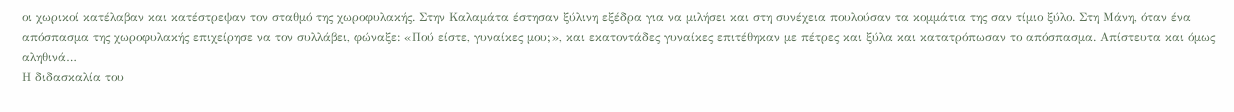οι χωρικοί κατέλαβαν και κατέστρεψαν τον σταθμό της χωροφυλακής. Στην Καλαμάτα έστησαν ξύλινη εξέδρα για να μιλήσει και στη συνέχεια πουλούσαν τα κομμάτια της σαν τίμιο ξύλο. Στη Μάνη, όταν ένα απόσπασμα της χωροφυλακής επιχείρησε να τον συλλάβει, φώναξε: «Πού είστε, γυναίκες μου;», και εκατοντάδες γυναίκες επιτέθηκαν με πέτρες και ξύλα και κατατρόπωσαν το απόσπασμα. Απίστευτα και όμως αληθινά…
Η διδασκαλία του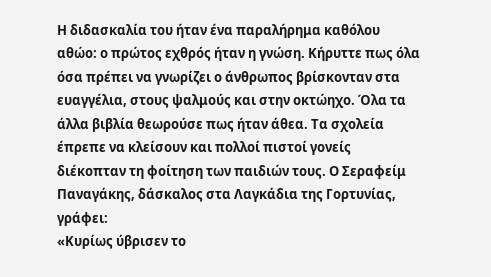Η διδασκαλία του ήταν ένα παραλήρημα καθόλου αθώο: ο πρώτος εχθρός ήταν η γνώση. Κήρυττε πως όλα όσα πρέπει να γνωρίζει ο άνθρωπος βρίσκονταν στα ευαγγέλια, στους ψαλμούς και στην οκτώηχο. Όλα τα άλλα βιβλία θεωρούσε πως ήταν άθεα. Τα σχολεία έπρεπε να κλείσουν και πολλοί πιστοί γονείς διέκοπταν τη φοίτηση των παιδιών τους. Ο Σεραφείμ Παναγάκης, δάσκαλος στα Λαγκάδια της Γορτυνίας, γράφει:
«Κυρίως ύβρισεν το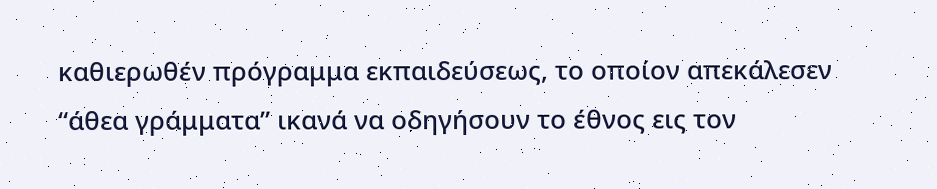καθιερωθέν πρόγραμμα εκπαιδεύσεως, το οποίον απεκάλεσεν “άθεα γράμματα” ικανά να οδηγήσουν το έθνος εις τον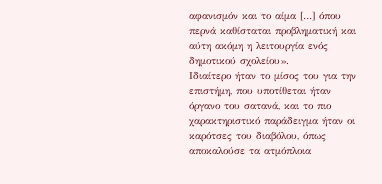αφανισμόν και το αίμα […] όπου περνά καθίσταται προβληματική και αύτη ακόμη η λειτουργία ενός δημοτικού σχολείου».
Ιδιαίτερο ήταν το μίσος του για την επιστήμη, που υποτίθεται ήταν όργανο του σατανά, και το πιο χαρακτηριστικό παράδειγμα ήταν οι καρότσες του διαβόλου, όπως αποκαλούσε τα ατμόπλοια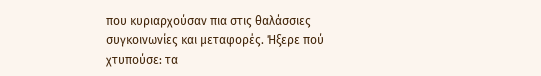που κυριαρχούσαν πια στις θαλάσσιες συγκοινωνίες και μεταφορές. Ήξερε πού χτυπούσε: τα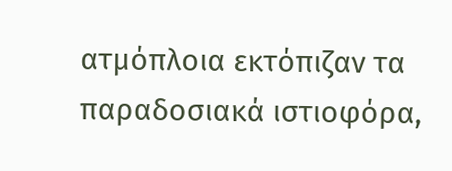ατμόπλοια εκτόπιζαν τα παραδοσιακά ιστιοφόρα,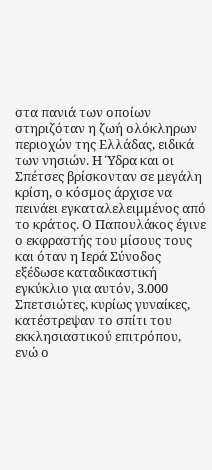στα πανιά των οποίων στηριζόταν η ζωή ολόκληρων περιοχών της Ελλάδας, ειδικά των νησιών. Η Ύδρα και οι Σπέτσες βρίσκονταν σε μεγάλη κρίση, ο κόσμος άρχισε να πεινάει εγκαταλελειμμένος από το κράτος. Ο Παπουλάκος έγινε ο εκφραστής του μίσους τους και όταν η Ιερά Σύνοδος εξέδωσε καταδικαστική εγκύκλιο για αυτόν, 3.000 Σπετσιώτες, κυρίως γυναίκες, κατέστρεψαν το σπίτι του εκκλησιαστικού επιτρόπου, ενώ ο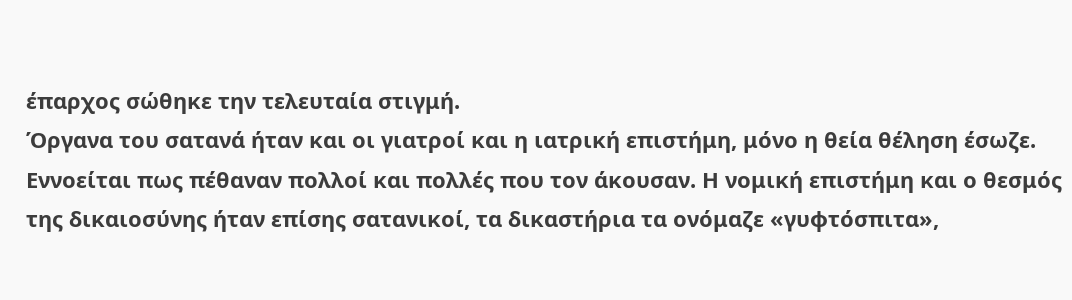έπαρχος σώθηκε την τελευταία στιγμή.
Όργανα του σατανά ήταν και οι γιατροί και η ιατρική επιστήμη, μόνο η θεία θέληση έσωζε. Εννοείται πως πέθαναν πολλοί και πολλές που τον άκουσαν. Η νομική επιστήμη και ο θεσμός της δικαιοσύνης ήταν επίσης σατανικοί, τα δικαστήρια τα ονόμαζε «γυφτόσπιτα»,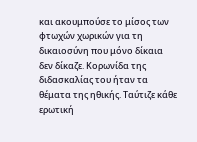και ακουμπούσε το μίσος των φτωχών χωρικών για τη δικαιοσύνη που μόνο δίκαια δεν δίκαζε. Κορωνίδα της διδασκαλίας του ήταν τα θέματα της ηθικής. Ταύτιζε κάθε ερωτική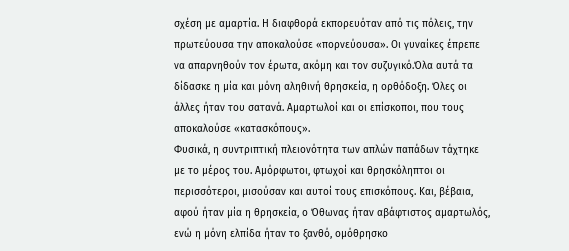σχέση με αμαρτία. Η διαφθορά εκπορευόταν από τις πόλεις, την πρωτεύουσα την αποκαλούσε «πορνεύουσα». Οι γυναίκες έπρεπε να απαρνηθούν τον έρωτα, ακόμη και τον συζυγικό.Όλα αυτά τα δίδασκε η μία και μόνη αληθινή θρησκεία, η ορθόδοξη. Όλες οι άλλες ήταν του σατανά. Αμαρτωλοί και οι επίσκοποι, που τους αποκαλούσε «κατασκόπους».
Φυσικά, η συντριπτική πλειονότητα των απλών παπάδων τάχτηκε με το μέρος του. Αμόρφωτοι, φτωχοί και θρησκόληπτοι οι περισσότεροι, μισούσαν και αυτοί τους επισκόπους. Και, βέβαια, αφού ήταν μία η θρησκεία, ο Όθωνας ήταν αβάφτιστος αμαρτωλός, ενώ η μόνη ελπίδα ήταν το ξανθό, ομόθρησκο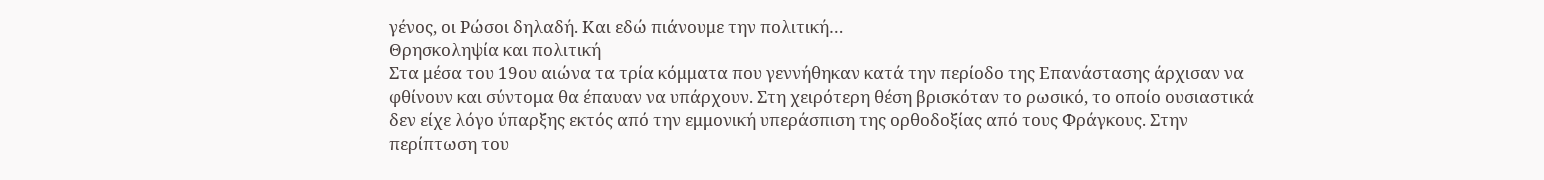γένος, οι Ρώσοι δηλαδή. Και εδώ πιάνουμε την πολιτική…
Θρησκοληψία και πολιτική
Στα μέσα του 19ου αιώνα τα τρία κόμματα που γεννήθηκαν κατά την περίοδο της Επανάστασης άρχισαν να φθίνουν και σύντομα θα έπαυαν να υπάρχουν. Στη χειρότερη θέση βρισκόταν το ρωσικό, το οποίο ουσιαστικά δεν είχε λόγο ύπαρξης εκτός από την εμμονική υπεράσπιση της ορθοδοξίας από τους Φράγκους. Στην περίπτωση του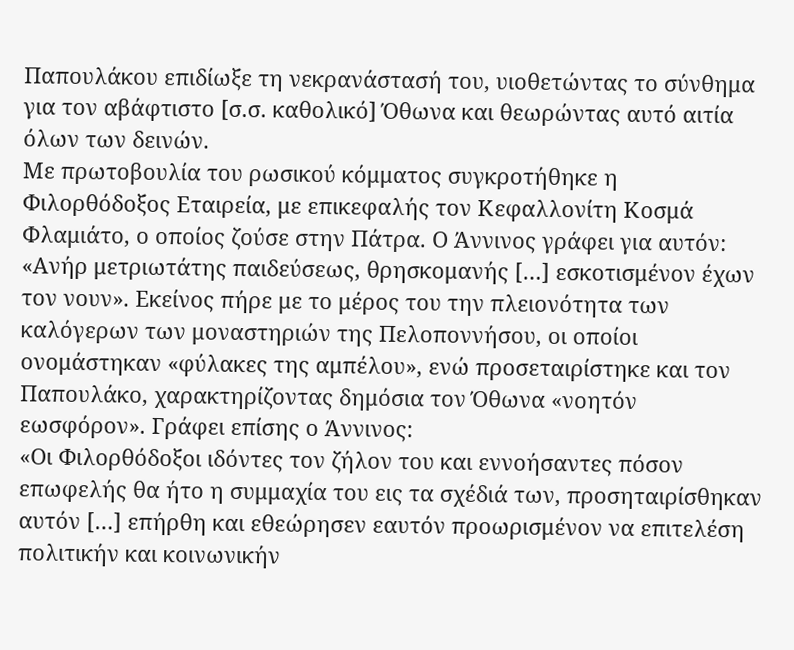Παπουλάκου επιδίωξε τη νεκρανάστασή του, υιοθετώντας το σύνθημα για τον αβάφτιστο [σ.σ. καθολικό] Όθωνα και θεωρώντας αυτό αιτία όλων των δεινών.
Με πρωτοβουλία του ρωσικού κόμματος συγκροτήθηκε η Φιλορθόδοξος Εταιρεία, με επικεφαλής τον Κεφαλλονίτη Κοσμά Φλαμιάτο, ο οποίος ζούσε στην Πάτρα. Ο Άννινος γράφει για αυτόν: «Ανήρ μετριωτάτης παιδεύσεως, θρησκομανής […] εσκοτισμένον έχων τον νουν». Εκείνος πήρε με το μέρος του την πλειονότητα των καλόγερων των μοναστηριών της Πελοποννήσου, οι οποίοι ονομάστηκαν «φύλακες της αμπέλου», ενώ προσεταιρίστηκε και τον Παπουλάκο, χαρακτηρίζοντας δημόσια τον Όθωνα «νοητόν εωσφόρον». Γράφει επίσης ο Άννινος:
«Οι Φιλορθόδοξοι ιδόντες τον ζήλον του και εννοήσαντες πόσον επωφελής θα ήτο η συμμαχία του εις τα σχέδιά των, προσηταιρίσθηκαν αυτόν […] επήρθη και εθεώρησεν εαυτόν προωρισμένον να επιτελέση πολιτικήν και κοινωνικήν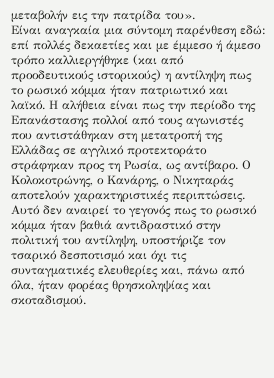μεταβολήν εις την πατρίδα του».
Είναι αναγκαία μια σύντομη παρένθεση εδώ: επί πολλές δεκαετίες και με έμμεσο ή άμεσο τρόπο καλλιεργήθηκε (και από προοδευτικούς ιστορικούς) η αντίληψη πως το ρωσικό κόμμα ήταν πατριωτικό και λαϊκό. Η αλήθεια είναι πως την περίοδο της Επανάστασης πολλοί από τους αγωνιστές που αντιστάθηκαν στη μετατροπή της Ελλάδας σε αγγλικό προτεκτοράτο στράφηκαν προς τη Ρωσία, ως αντίβαρο. Ο Κολοκοτρώνης, ο Κανάρης, ο Νικηταράς αποτελούν χαρακτηριστικές περιπτώσεις.
Αυτό δεν αναιρεί το γεγονός πως το ρωσικό κόμμα ήταν βαθιά αντιδραστικό στην πολιτική του αντίληψη, υποστήριζε τον τσαρικό δεσποτισμό και όχι τις συνταγματικές ελευθερίες και, πάνω από όλα, ήταν φορέας θρησκοληψίας και σκοταδισμού.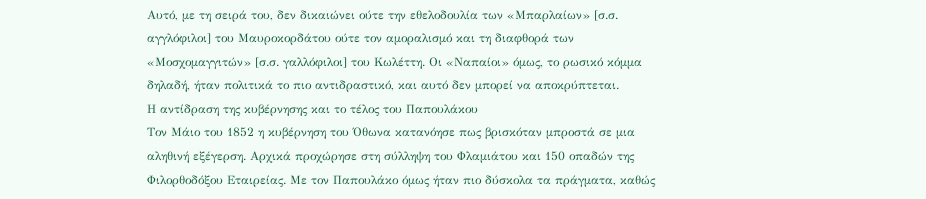Αυτό, με τη σειρά του, δεν δικαιώνει ούτε την εθελοδουλία των «Μπαρλαίων» [σ.σ. αγγλόφιλοι] του Μαυροκορδάτου ούτε τον αμοραλισμό και τη διαφθορά των «Μοσχομαγγιτών» [σ.σ. γαλλόφιλοι] του Κωλέττη. Οι «Ναπαίοι» όμως, το ρωσικό κόμμα δηλαδή, ήταν πολιτικά το πιο αντιδραστικό, και αυτό δεν μπορεί να αποκρύπτεται.
Η αντίδραση της κυβέρνησης και το τέλος του Παπουλάκου
Τον Μάιο του 1852 η κυβέρνηση του Όθωνα κατανόησε πως βρισκόταν μπροστά σε μια αληθινή εξέγερση. Αρχικά προχώρησε στη σύλληψη του Φλαμιάτου και 150 οπαδών της Φιλορθοδόξου Εταιρείας. Με τον Παπουλάκο όμως ήταν πιο δύσκολα τα πράγματα, καθώς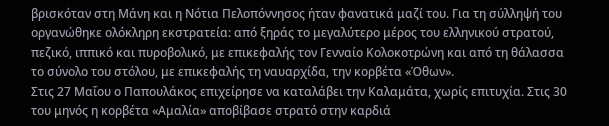βρισκόταν στη Μάνη και η Νότια Πελοπόννησος ήταν φανατικά μαζί του. Για τη σύλληψή του οργανώθηκε ολόκληρη εκστρατεία: από ξηράς το μεγαλύτερο μέρος του ελληνικού στρατού, πεζικό, ιππικό και πυροβολικό, με επικεφαλής τον Γενναίο Κολοκοτρώνη και από τη θάλασσα το σύνολο του στόλου, με επικεφαλής τη ναυαρχίδα, την κορβέτα «Όθων».
Στις 27 Μαΐου ο Παπουλάκος επιχείρησε να καταλάβει την Καλαμάτα, χωρίς επιτυχία. Στις 30 του μηνός η κορβέτα «Αμαλία» αποβίβασε στρατό στην καρδιά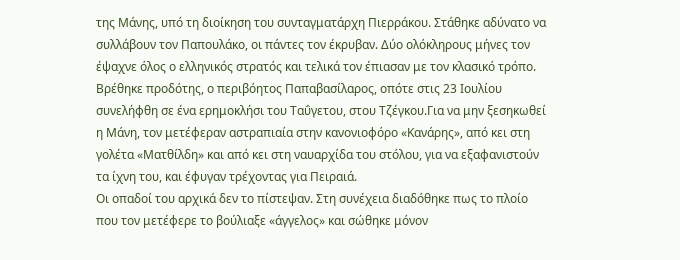της Μάνης, υπό τη διοίκηση του συνταγματάρχη Πιερράκου. Στάθηκε αδύνατο να συλλάβουν τον Παπουλάκο, οι πάντες τον έκρυβαν. Δύο ολόκληρους μήνες τον έψαχνε όλος ο ελληνικός στρατός και τελικά τον έπιασαν με τον κλασικό τρόπο. Βρέθηκε προδότης, ο περιβόητος Παπαβασίλαρος, οπότε στις 23 Ιουλίου συνελήφθη σε ένα ερημοκλήσι του Ταΰγετου, στου Τζέγκου.Για να μην ξεσηκωθεί η Μάνη, τον μετέφεραν αστραπιαία στην κανονιοφόρο «Κανάρης», από κει στη γολέτα «Ματθίλδη» και από κει στη ναυαρχίδα του στόλου, για να εξαφανιστούν τα ίχνη του, και έφυγαν τρέχοντας για Πειραιά.
Οι οπαδοί του αρχικά δεν το πίστεψαν. Στη συνέχεια διαδόθηκε πως το πλοίο που τον μετέφερε το βούλιαξε «άγγελος» και σώθηκε μόνον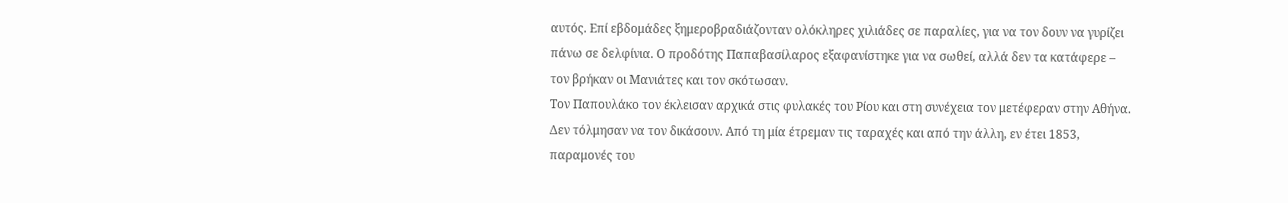αυτός. Επί εβδομάδες ξημεροβραδιάζονταν ολόκληρες χιλιάδες σε παραλίες, για να τον δουν να γυρίζει πάνω σε δελφίνια. Ο προδότης Παπαβασίλαρος εξαφανίστηκε για να σωθεί, αλλά δεν τα κατάφερε – τον βρήκαν οι Μανιάτες και τον σκότωσαν.
Τον Παπουλάκο τον έκλεισαν αρχικά στις φυλακές του Ρίου και στη συνέχεια τον μετέφεραν στην Αθήνα. Δεν τόλμησαν να τον δικάσουν. Από τη μία έτρεμαν τις ταραχές και από την άλλη, εν έτει 1853, παραμονές του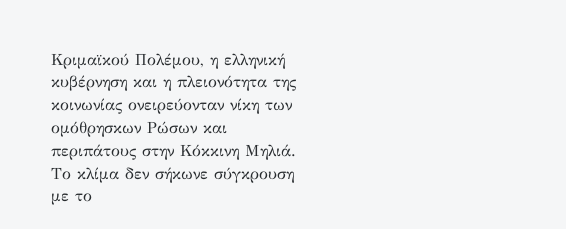Κριμαϊκού Πολέμου, η ελληνική κυβέρνηση και η πλειονότητα της κοινωνίας ονειρεύονταν νίκη των ομόθρησκων Ρώσων και περιπάτους στην Κόκκινη Μηλιά. Το κλίμα δεν σήκωνε σύγκρουση με το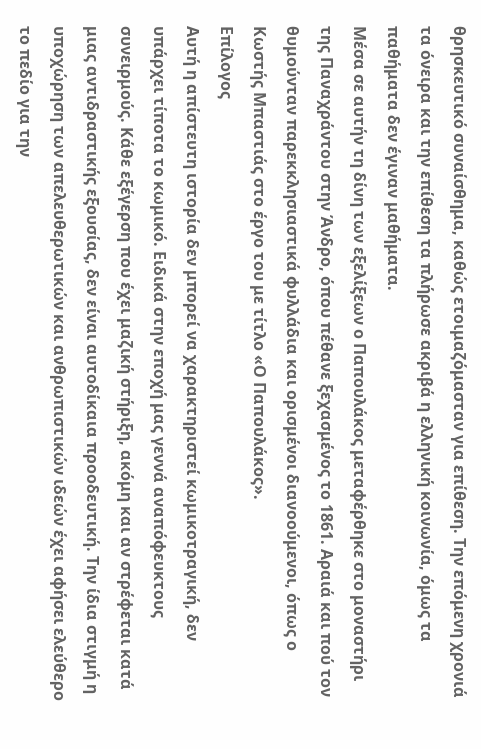θρησκευτικό συναίσθημα, καθώς ετοιμαζόμασταν για επίθεση. Την επόμενη χρονιά τα όνειρα και την επίθεση τα πλήρωσε ακριβά η ελληνική κοινωνία, όμως τα παθήματα δεν έγιναν μαθήματα.
Μέσα σε αυτήν τη δίνη των εξελίξεων ο Παπουλάκος μεταφέρθηκε στο μοναστήρι της Παναχράντου στην Άνδρο, όπου πέθανε ξεχασμένος το 1861. Αραιά και πού τον θυμούνταν παρεκκλησιαστικά φυλλάδια και ορισμένοι διανοούμενοι, όπως ο Κωστής Μπαστιάς στο έργο του με τίτλο «Ο Παπουλάκος».
Επίλογος
Αυτή η απίστευτη ιστορία δεν μπορεί να χαρακτηριστεί κωμικοτραγική, δεν υπάρχει τίποτα το κωμικό. Ειδικά στην εποχή μας γεννά αναπόφευκτους συνειρμούς. Κάθε εξέγερση που έχει μαζική στήριξη, ακόμη και αν στρέφεται κατά μιας αντιδραστικής εξουσίας, δεν είναι αυτοδίκαια προοδευτική. Την ίδια στιγμή η υποχώρηση των απελευθερωτικών και ανθρωπιστικών ιδεών έχει αφήσει ελεύθερο το πεδίο για την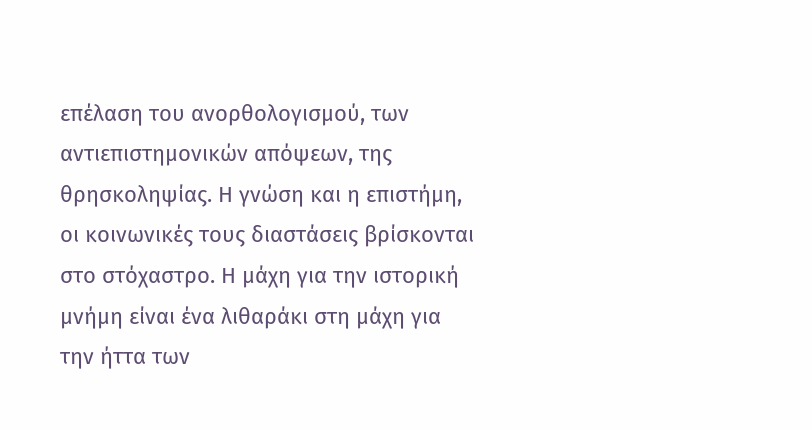επέλαση του ανορθολογισμού, των αντιεπιστημονικών απόψεων, της θρησκοληψίας. Η γνώση και η επιστήμη, οι κοινωνικές τους διαστάσεις βρίσκονται στο στόχαστρο. Η μάχη για την ιστορική μνήμη είναι ένα λιθαράκι στη μάχη για την ήττα των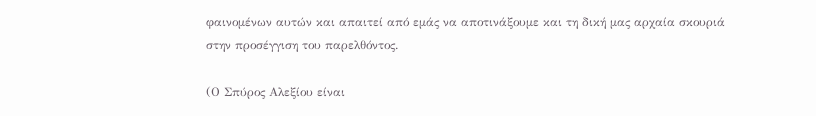φαινομένων αυτών και απαιτεί από εμάς να αποτινάξουμε και τη δική μας αρχαία σκουριά στην προσέγγιση του παρελθόντος.

(Ο Σπύρος Αλεξίου είναι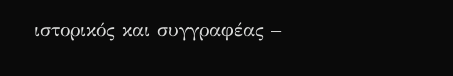ιστορικός και συγγραφέας –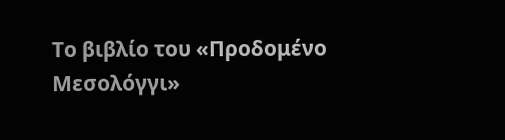Το βιβλίο του «Προδομένο Μεσολόγγι»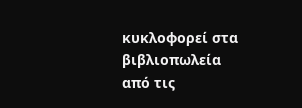κυκλοφορεί στα βιβλιοπωλεία από τις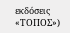εκδόσεις «ΤΟΠΟΣ»)